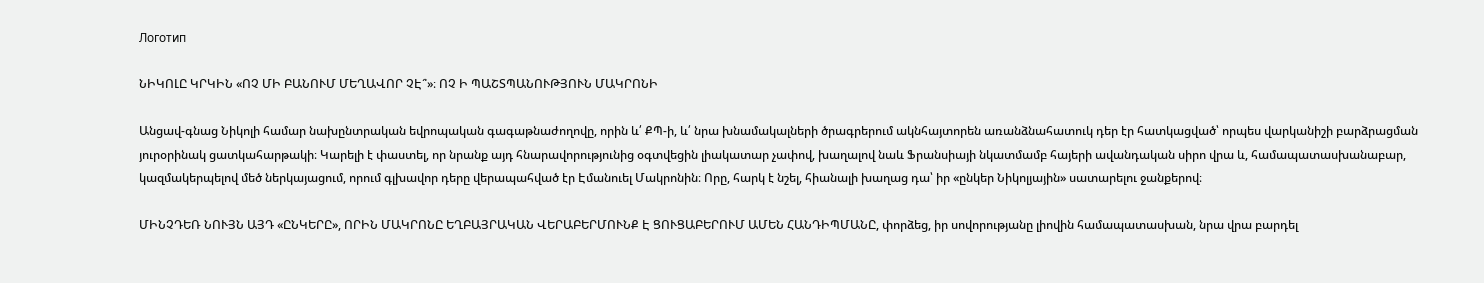Логотип

ՆԻԿՈԼԸ ԿՐԿԻՆ «ՈՉ ՄԻ ԲԱՆՈՒՄ ՄԵՂԱՎՈՐ ՉԷ՞»։ ՈՉ Ի ՊԱՇՏՊԱՆՈՒԹՅՈՒՆ ՄԱԿՐՈՆԻ

Անցավ-գնաց Նիկոլի համար նախընտրական եվրոպական գագաթնաժողովը, որին և՛ ՔՊ-ի, և՛ նրա խնամակալների ծրագրերում ակնհայտորեն առանձնահատուկ դեր էր հատկացված՝ որպես վարկանիշի բարձրացման յուրօրինակ ցատկահարթակի։ Կարելի է փաստել, որ նրանք այդ հնարավորությունից օգտվեցին լիակատար չափով, խաղալով նաև Ֆրանսիայի նկատմամբ հայերի ավանդական սիրո վրա և, համապատասխանաբար, կազմակերպելով մեծ ներկայացում, որում գլխավոր դերը վերապահված էր Էմանուել Մակրոնին։ Որը, հարկ է նշել, հիանալի խաղաց դա՝ իր «ընկեր Նիկոլյային» սատարելու ջանքերով։

ՄԻՆՉԴԵՌ ՆՈՒՅՆ ԱՅԴ «ԸՆԿԵՐԸ», ՈՐԻՆ ՄԱԿՐՈՆԸ ԵՂԲԱՅՐԱԿԱՆ ՎԵՐԱԲԵՐՄՈՒՆՔ Է ՑՈՒՑԱԲԵՐՈՒՄ ԱՄԵՆ ՀԱՆԴԻՊՄԱՆԸ, փորձեց, իր սովորությանը լիովին համապատասխան, նրա վրա բարդել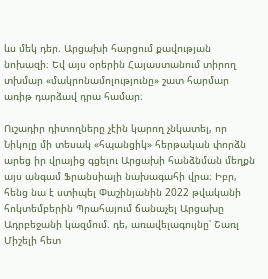ևս մեկ դեր. Արցախի հարցում քավության նոխազի։ Եվ այս օրերին Հայաստանում տիրող տխմար «մակրոնամոլությունը» շատ հարմար առիթ դարձավ դրա համար։

Ուշադիր դիտողները չէին կարող չնկատել, որ Նիկոլը մի տեսակ «հպանցիկ» հերթական փորձն արեց իր վրայից գցելու Արցախի հանձնման մեղքն այս անգամ Ֆրանսիայի նախագահի վրա։ Իբր, հենց նա է ստիպել Փաշինյանին 2022 թվականի հոկտեմբերին Պրահայում ճանաչել Արցախը Ադրբեջանի կազմում. դե, առավելագույնը՝ Շառլ Միշելի հետ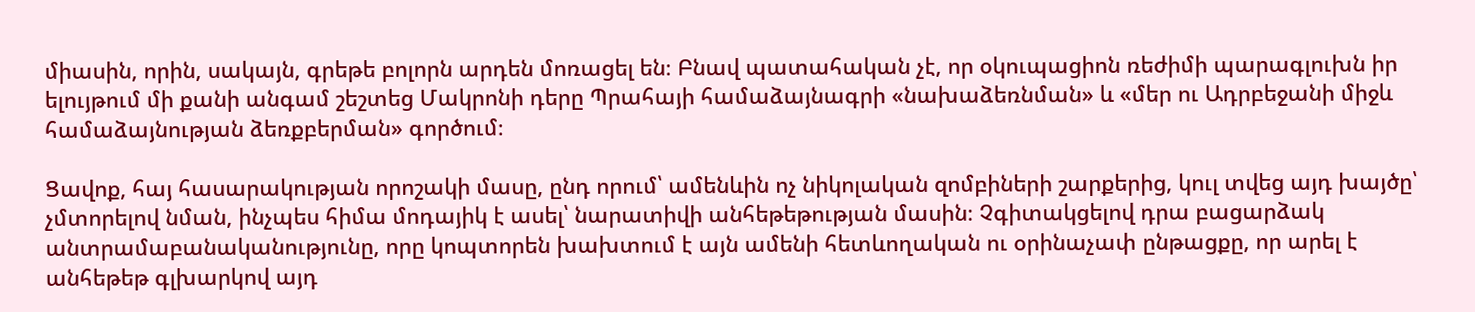միասին, որին, սակայն, գրեթե բոլորն արդեն մոռացել են։ Բնավ պատահական չէ, որ օկուպացիոն ռեժիմի պարագլուխն իր ելույթում մի քանի անգամ շեշտեց Մակրոնի դերը Պրահայի համաձայնագրի «նախաձեռնման» և «մեր ու Ադրբեջանի միջև համաձայնության ձեռքբերման» գործում։

Ցավոք, հայ հասարակության որոշակի մասը, ընդ որում՝ ամենևին ոչ նիկոլական զոմբիների շարքերից, կուլ տվեց այդ խայծը՝ չմտորելով նման, ինչպես հիմա մոդայիկ է ասել՝ նարատիվի անհեթեթության մասին։ Չգիտակցելով դրա բացարձակ անտրամաբանականությունը, որը կոպտորեն խախտում է այն ամենի հետևողական ու օրինաչափ ընթացքը, որ արել է անհեթեթ գլխարկով այդ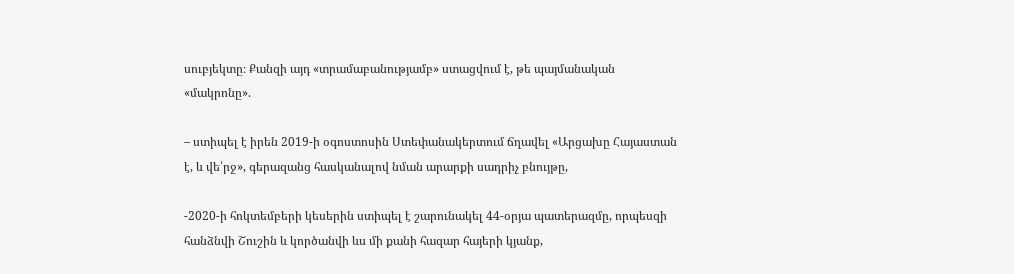սուբյեկտը։ Քանզի այդ «տրամաբանությամբ» ստացվում է, թե պայմանական «մակրոնը».

– ստիպել է իրեն 2019-ի օգոստոսին Ստեփանակերտում ճղավել «Արցախը Հայաստան է, և վե՛րջ», գերազանց հասկանալով նման արարքի սադրիչ բնույթը,

-2020-ի հոկտեմբերի կեսերին ստիպել է շարունակել 44-օրյա պատերազմը, որպեսզի հանձնվի Շուշին և կործանվի ևս մի քանի հազար հայերի կյանք,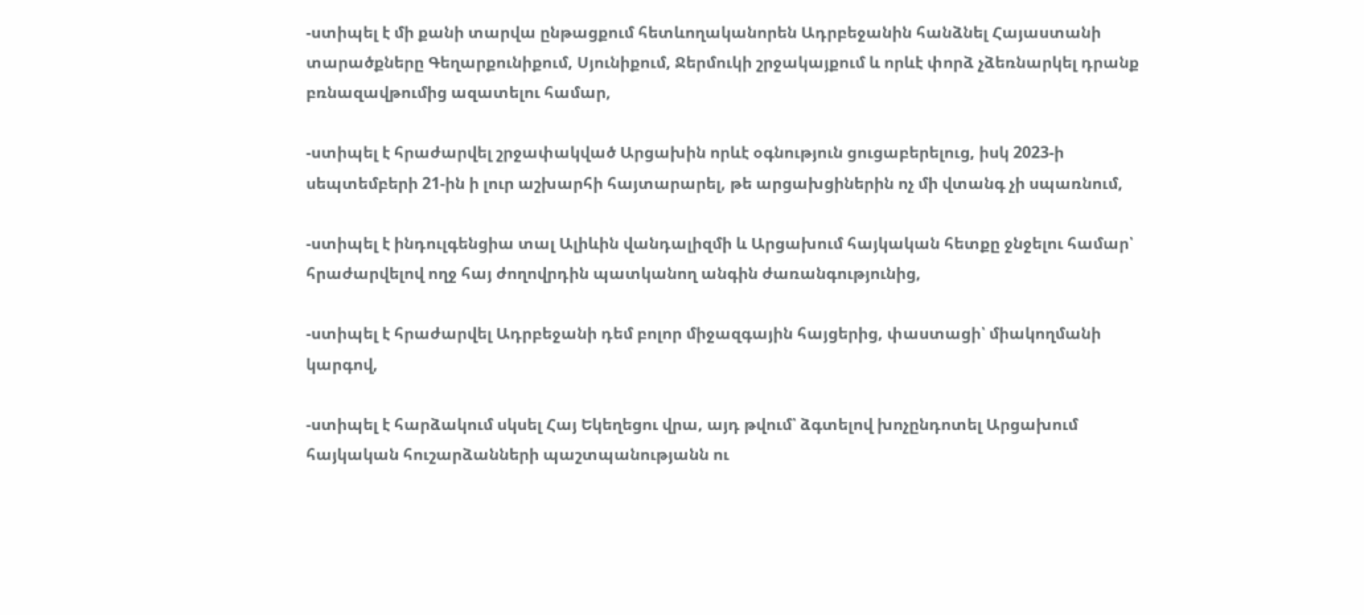-ստիպել է մի քանի տարվա ընթացքում հետևողականորեն Ադրբեջանին հանձնել Հայաստանի տարածքները Գեղարքունիքում, Սյունիքում, Ջերմուկի շրջակայքում և որևէ փորձ չձեռնարկել դրանք բռնազավթումից ազատելու համար,

-ստիպել է հրաժարվել շրջափակված Արցախին որևէ օգնություն ցուցաբերելուց, իսկ 2023-ի սեպտեմբերի 21-ին ի լուր աշխարհի հայտարարել, թե արցախցիներին ոչ մի վտանգ չի սպառնում,

-ստիպել է ինդուլգենցիա տալ Ալիևին վանդալիզմի և Արցախում հայկական հետքը ջնջելու համար՝ հրաժարվելով ողջ հայ ժողովրդին պատկանող անգին ժառանգությունից,

-ստիպել է հրաժարվել Ադրբեջանի դեմ բոլոր միջազգային հայցերից, փաստացի՝ միակողմանի կարգով,

-ստիպել է հարձակում սկսել Հայ Եկեղեցու վրա, այդ թվում՝ ձգտելով խոչընդոտել Արցախում հայկական հուշարձանների պաշտպանությանն ու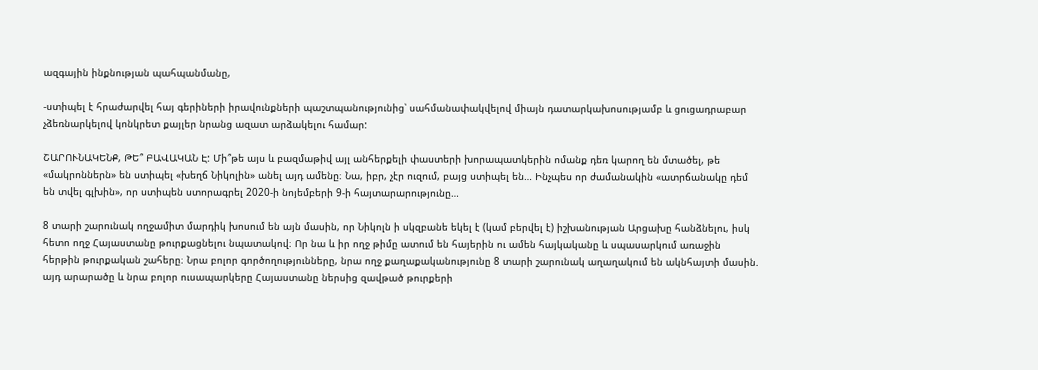ազգային ինքնության պահպանմանը,

-ստիպել է հրաժարվել հայ գերիների իրավունքների պաշտպանությունից՝ սահմանափակվելով միայն դատարկախոսությամբ և ցուցադրաբար չձեռնարկելով կոնկրետ քայլեր նրանց ազատ արձակելու համար:

ՇԱՐՈՒՆԱԿԵՆՔ, ԹԵ՞ ԲԱՎԱԿԱՆ Է: Մի՞թե այս և բազմաթիվ այլ անհերքելի փաստերի խորապատկերին ոմանք դեռ կարող են մտածել, թե «մակրոններն» են ստիպել «խեղճ Նիկոլին» անել այդ ամենը։ Նա, իբր, չէր ուզում, բայց ստիպել են… Ինչպես որ ժամանակին «ատրճանակը դեմ են տվել գլխին», որ ստիպեն ստորագրել 2020-ի նոյեմբերի 9-ի հայտարարությունը…

8 տարի շարունակ ողջամիտ մարդիկ խոսում են այն մասին, որ Նիկոլն ի սկզբանե եկել է (կամ բերվել է) իշխանության Արցախը հանձնելու, իսկ հետո ողջ Հայաստանը թուրքացնելու նպատակով։ Որ նա և իր ողջ թիմը ատում են հայերին ու ամեն հայկականը և սպասարկում առաջին հերթին թուրքական շահերը։ Նրա բոլոր գործողությունները, նրա ողջ քաղաքականությունը 8 տարի շարունակ աղաղակում են ակնհայտի մասին. այդ արարածը և նրա բոլոր ուսապարկերը Հայաստանը ներսից զավթած թուրքերի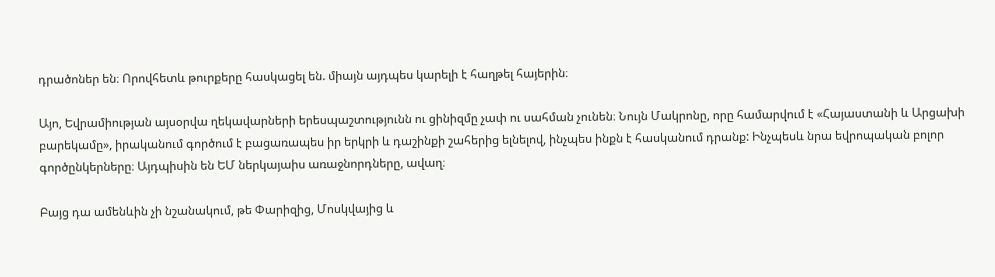դրածոներ են։ Որովհետև թուրքերը հասկացել են. միայն այդպես կարելի է հաղթել հայերին։

Այո, Եվրամիության այսօրվա ղեկավարների երեսպաշտությունն ու ցինիզմը չափ ու սահման չունեն։ Նույն Մակրոնը, որը համարվում է «Հայաստանի և Արցախի բարեկամը», իրականում գործում է բացառապես իր երկրի և դաշինքի շահերից ելնելով, ինչպես ինքն է հասկանում դրանք: Ինչպեսև նրա եվրոպական բոլոր գործընկերները։ Այդպիսին են ԵՄ ներկայաիս առաջնորդները, ավաղ։

Բայց դա ամենևին չի նշանակում, թե Փարիզից, Մոսկվայից և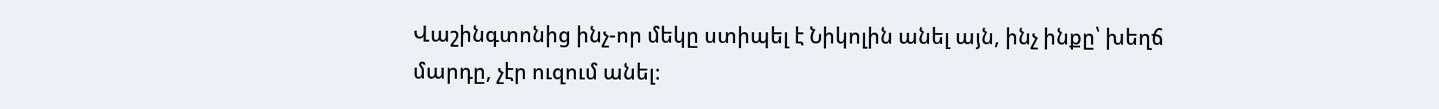Վաշինգտոնից ինչ-որ մեկը ստիպել է Նիկոլին անել այն, ինչ ինքը՝ խեղճ մարդը, չէր ուզում անել։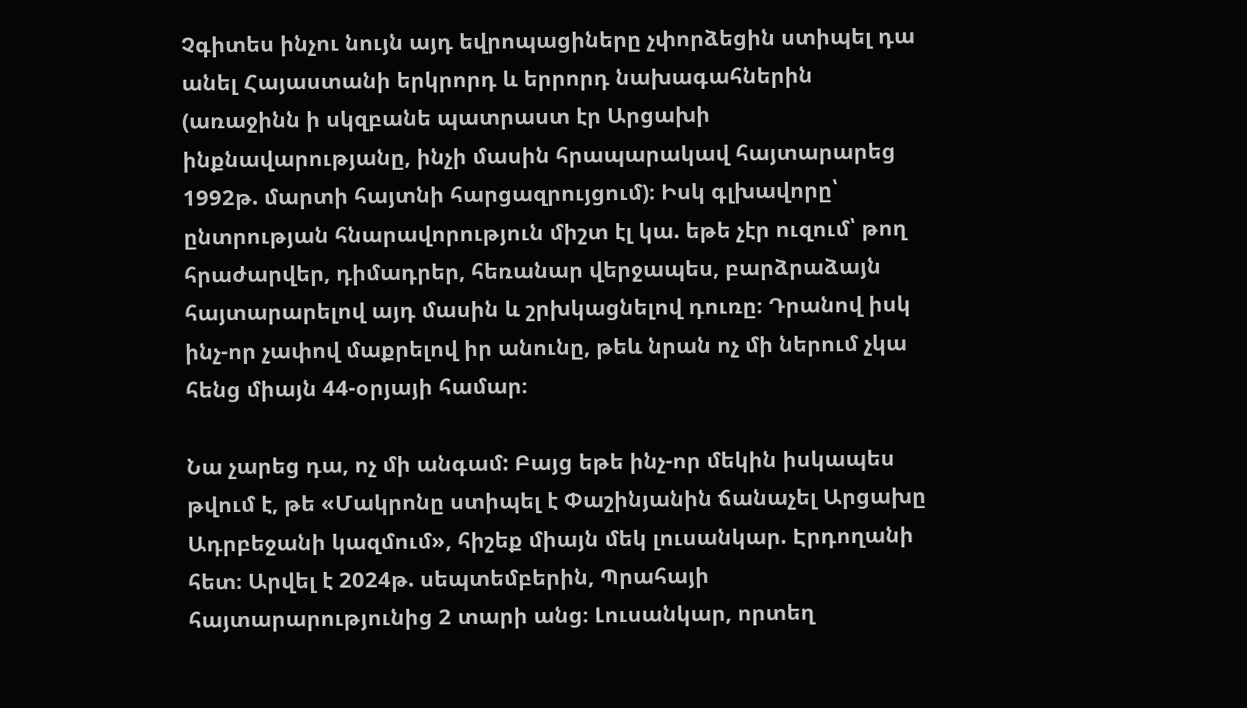Չգիտես ինչու նույն այդ եվրոպացիները չփորձեցին ստիպել դա անել Հայաստանի երկրորդ և երրորդ նախագահներին (առաջինն ի սկզբանե պատրաստ էր Արցախի ինքնավարությանը, ինչի մասին հրապարակավ հայտարարեց 1992թ. մարտի հայտնի հարցազրույցում)։ Իսկ գլխավորը՝ ընտրության հնարավորություն միշտ էլ կա. եթե չէր ուզում՝ թող հրաժարվեր, դիմադրեր, հեռանար վերջապես, բարձրաձայն հայտարարելով այդ մասին և շրխկացնելով դուռը։ Դրանով իսկ ինչ-որ չափով մաքրելով իր անունը, թեև նրան ոչ մի ներում չկա հենց միայն 44-օրյայի համար։

Նա չարեց դա, ոչ մի անգամ: Բայց եթե ինչ-որ մեկին իսկապես թվում է, թե «Մակրոնը ստիպել է Փաշինյանին ճանաչել Արցախը Ադրբեջանի կազմում», հիշեք միայն մեկ լուսանկար. Էրդողանի հետ։ Արվել է 2024թ. սեպտեմբերին, Պրահայի հայտարարությունից 2 տարի անց։ Լուսանկար, որտեղ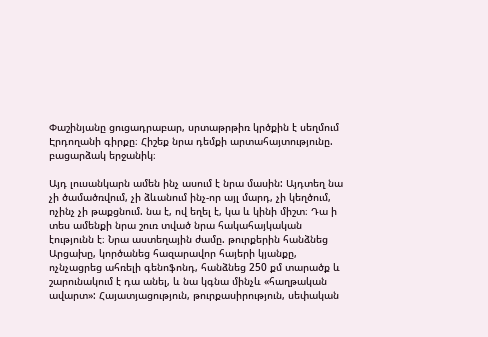Փաշինյանը ցուցադրաբար, սրտաթրթիռ կրծքին է սեղմում Էրդողանի գիրքը։ Հիշեք նրա դեմքի արտահայտությունը. բացարձակ երջանիկ։

Այդ լուսանկարն ամեն ինչ ասում է նրա մասին: Այդտեղ նա չի ծամածռվում, չի ձևանում ինչ-որ այլ մարդ, չի կեղծում, ոչինչ չի թաքցնում. նա է, ով եղել է, կա և կինի միշտ։ Դա ի տես ամենքի նրա շուռ տված նրա հակահայկական էությունն է։ Նրա աստեղային ժամը. թուրքերին հանձնեց Արցախը, կործանեց հազարավոր հայերի կյանքը, ոչնչացրեց ահռելի գենոֆոնդ, հանձնեց 250 քմ տարածք և շարունակում է դա անել, և նա կգնա մինչև «հաղթական ավարտ»: Հայատյացություն, թուրքասիրություն, սեփական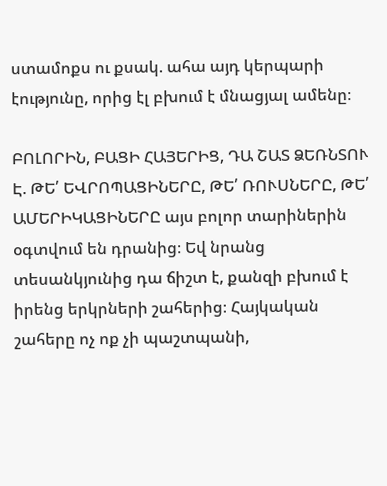ստամոքս ու քսակ. ահա այդ կերպարի էությունը, որից էլ բխում է մնացյալ ամենը։

ԲՈԼՈՐԻՆ, ԲԱՑԻ ՀԱՅԵՐԻՑ, ԴԱ ՇԱՏ ՁԵՌՆՏՈՒ Է. ԹԵ՛ ԵՎՐՈՊԱՑԻՆԵՐԸ, ԹԵ՛ ՌՈՒՍՆԵՐԸ, ԹԵ՛ ԱՄԵՐԻԿԱՑԻՆԵՐԸ այս բոլոր տարիներին օգտվում են դրանից։ Եվ նրանց տեսանկյունից դա ճիշտ է, քանզի բխում է իրենց երկրների շահերից։ Հայկական շահերը ոչ ոք չի պաշտպանի,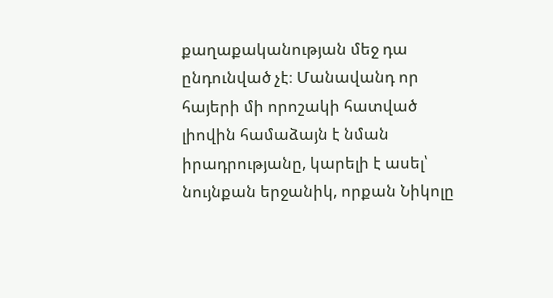քաղաքականության մեջ դա ընդունված չէ։ Մանավանդ որ հայերի մի որոշակի հատված լիովին համաձայն է նման իրադրությանը, կարելի է ասել՝ նույնքան երջանիկ, որքան Նիկոլը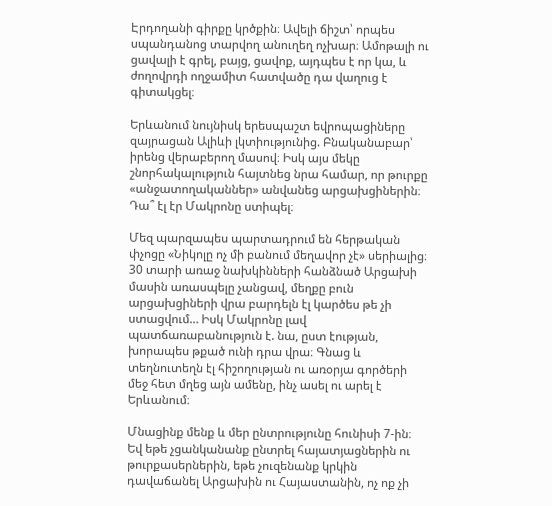Էրդողանի գիրքը կրծքին։ Ավելի ճիշտ՝ որպես սպանդանոց տարվող անուղեղ ոչխար։ Ամոթալի ու ցավալի է գրել, բայց, ցավոք, այդպես է որ կա, և ժողովրդի ողջամիտ հատվածը դա վաղուց է գիտակցել։

Երևանում նույնիսկ երեսպաշտ եվրոպացիները զայրացան Ալիևի լկտիությունից. Բնականաբար՝ իրենց վերաբերող մասով։ Իսկ այս մեկը շնորհակալություն հայտնեց նրա համար, որ թուրքը «անջատողականներ» անվանեց արցախցիներին։ Դա՞ էլ էր Մակրոնը ստիպել։

Մեզ պարզապես պարտադրում են հերթական փչոցը «Նիկոլը ոչ մի բանում մեղավոր չէ» սերիալից։ 30 տարի առաջ նախկինների հանձնած Արցախի մասին առասպելը չանցավ, մեղքը բուն արցախցիների վրա բարդելն էլ կարծես թե չի ստացվում… Իսկ Մակրոնը լավ պատճառաբանություն է. նա, ըստ էության, խորապես թքած ունի դրա վրա։ Գնաց և տեղնուտեղն էլ հիշողության ու առօրյա գործերի մեջ հետ մղեց այն ամենը, ինչ ասել ու արել է Երևանում։

Մնացինք մենք և մեր ընտրությունը հունիսի 7-ին։ Եվ եթե չցանկանանք ընտրել հայատյացներին ու թուրքասերներին, եթե չուզենանք կրկին դավաճանել Արցախին ու Հայաստանին, ոչ ոք չի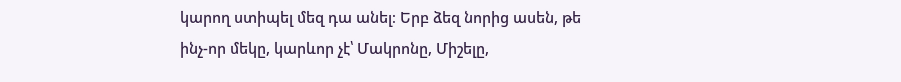կարող ստիպել մեզ դա անել։ Երբ ձեզ նորից ասեն, թե ինչ-որ մեկը, կարևոր չէ՝ Մակրոնը, Միշելը,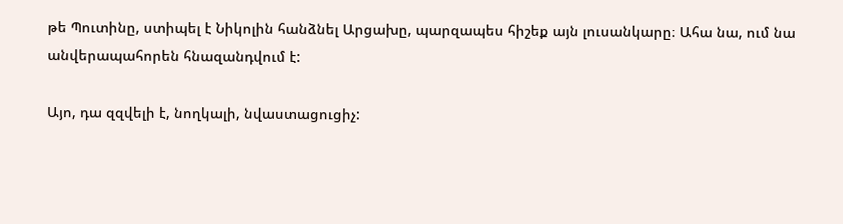թե Պուտինը, ստիպել է Նիկոլին հանձնել Արցախը, պարզապես հիշեք այն լուսանկարը։ Ահա նա, ում նա անվերապահորեն հնազանդվում է:

Այո, դա զզվելի է, նողկալի, նվաստացուցիչ: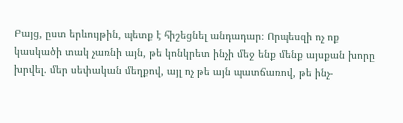Բայց, ըստ երևույթին, պետք է հիշեցնել անդադար։ Որպեսզի ոչ ոք կասկածի տակ չառնի այն, թե կոնկրետ ինչի մեջ ենք մենք այսքան խորը խրվել. մեր սեփական մեղքով, այլ ոչ թե այն պատճառով, թե ինչ-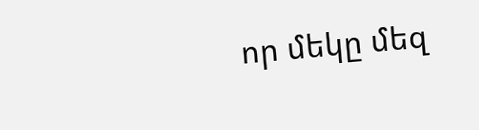որ մեկը մեզ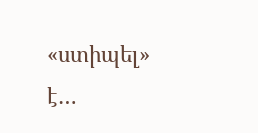«ստիպել» է…